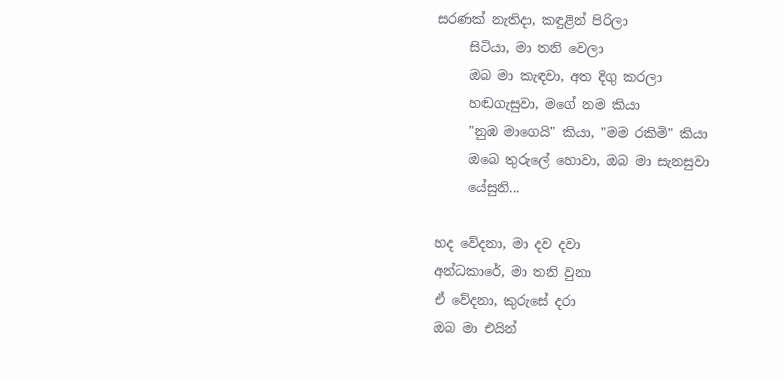සරණක් නැතිදා, කඳුළින් පිරිලා
     සිටියා, මා තනි වෙලා
     ඔබ මා කැඳවා, අත දිගු කරලා
     හඬගැසුවා, මගේ නම කියා
     "නුඹ මාගෙයි" කියා, "මම රකිමි" කියා
     ඔබෙ තුරුලේ හොවා, ඔබ මා සැනසුවා
     යේසුනි...

හද වේදනා, මා දව දවා
අන්ධකාරේ, මා තනි වුනා
ඒ වේදනා, කුරුසේ දරා
ඔබ මා එයින්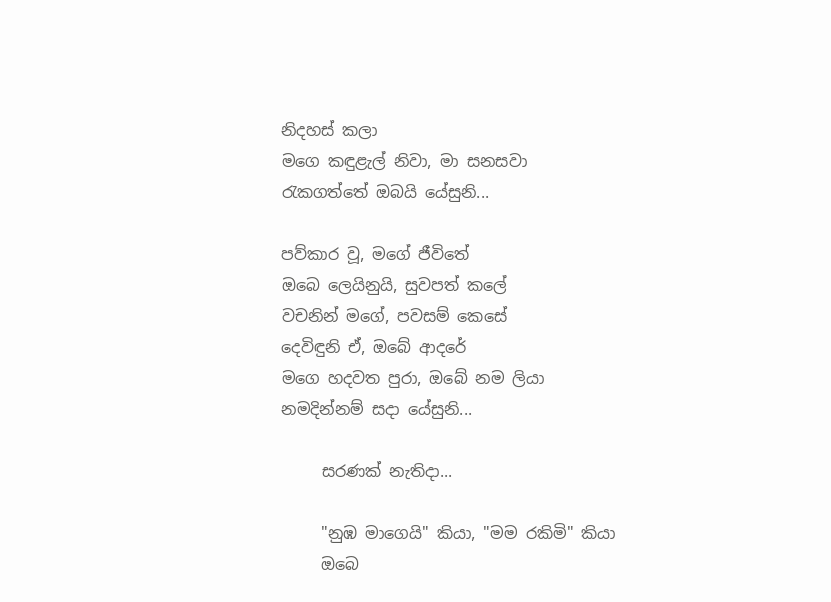නිදහස් කලා
මගෙ කඳුළැල් නිවා, මා සනසවා
රැකගත්තේ ඔබයි යේසුනි...

පව්කාර වූ, මගේ ජීවිතේ
ඔබෙ ලෙයිනුයි, සුවපත් කලේ
වචනින් මගේ, පවසම් කෙසේ
දෙවිඳුනි ඒ, ඔබේ ආදරේ
මගෙ හදවත පුරා, ඔබේ නම ලියා
නමදින්නම් සදා යේසුනි...

     සරණක් නැතිදා...

     "නුඹ මාගෙයි" කියා, "මම රකිමි" කියා
     ඔබෙ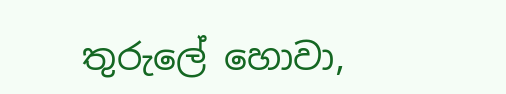තුරුලේ හොවා,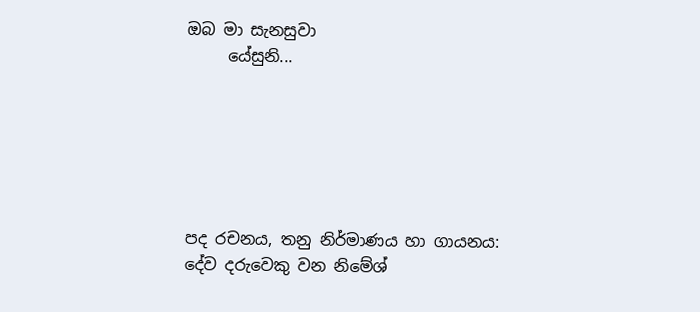ඔබ මා සැනසුවා
     යේසුනි...






පද රචනය, තනු නිර්මාණය හා ගායනය:
දේව දරුවෙකු වන නිමේශ්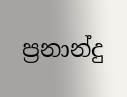ප්‍රනාන්දු